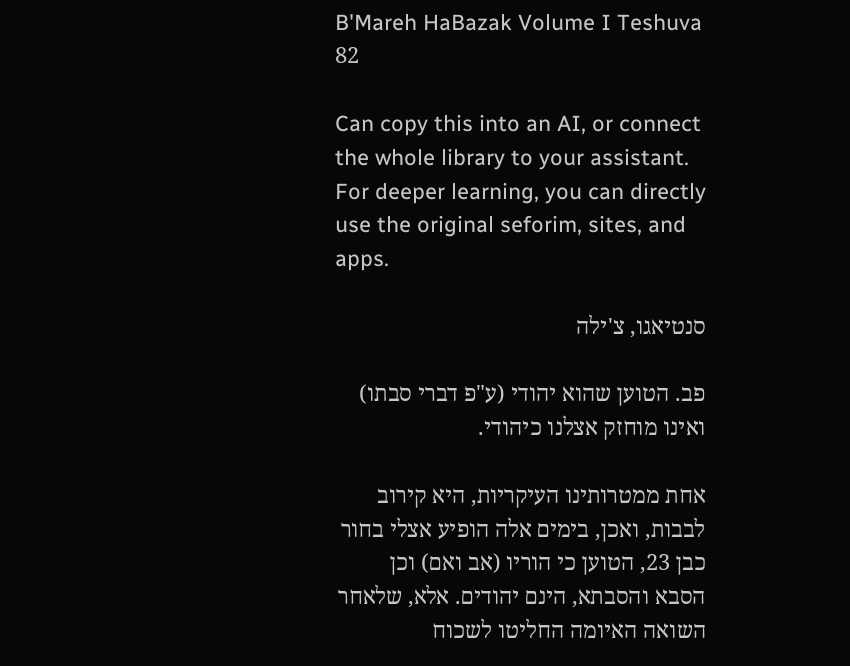B'Mareh HaBazak Volume I Teshuva 82

Can copy this into an AI, or connect the whole library to your assistant. For deeper learning, you can directly use the original seforim, sites, and apps.

סנטיאגו, צ'ילה

פב. הטוען שהוא יהודי (ע"פ דברי סבתו) ואינו מוחזק אצלנו כיהודי.

אחת ממטרותינו העיקריות, היא קירוב לבבות, ואכן, בימים אלה הופיע אצלי בחור כבן 23, הטוען כי הוריו (אב ואם) וכן הסבא והסבתא, הינם יהודים. אלא, שלאחר השואה האיומה החליטו לשכוח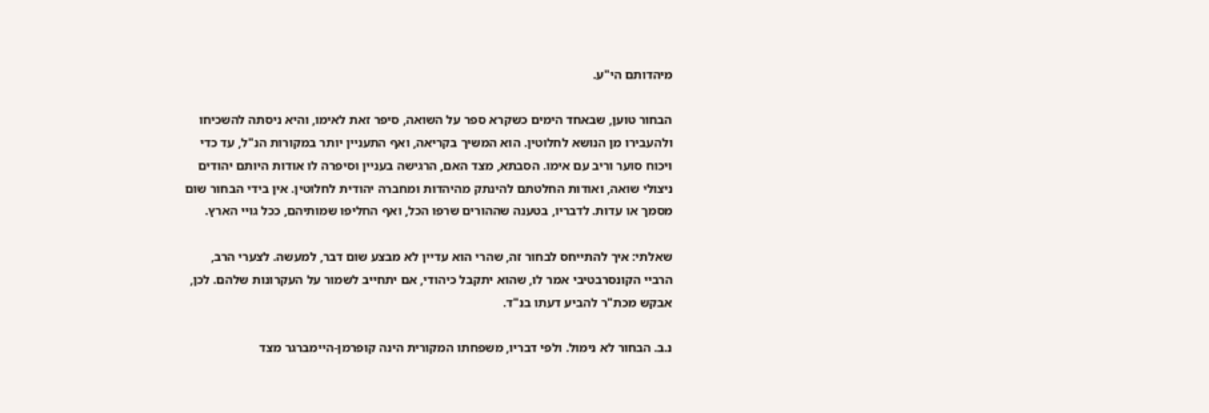מיהדותם הי"ע.

הבחור טוען, שבאחד הימים כשקרא ספר על השואה, סיפר זאת לאימו, והיא ניסתה להשכיחו ולהעבירו מן הנושא לחלוטין. הוא המשיך בקריאה, ואף התעניין יותר במקורות הנ"ל, עד כדי ויכוח סוער וריב עם אימו. הסבתא, מצד האם, הרגישה בעניין וסיפרה לו אודות היותם יהודים ניצולי שואה, ואודות החלטתם להינתק מהיהדות ומחברה יהודית לחלוטין. אין בידי הבחור שום מסמך או עדות. לדבריו, בטענה שההורים שרפו הכל, ואף החליפו שמותיהם, ככל גויי הארץ.

שאלתי: איך להתייחס לבחור זה, שהרי הוא עדיין לא מבצע שום דבר, למעשה. לצערי הרב, הרביי הקונסרבטיבי אמר לו, שהוא יתקבל כיהודי, אם יתחייב לשמור על העקרונות שלהם. לכן, אבקש מכת"ר להביע דעתו בנ"ד.

נ.ב. הבחור לא נימול. ולפי דבריו, משפחתו המקורית הינה קופרמן-היימברגר מצד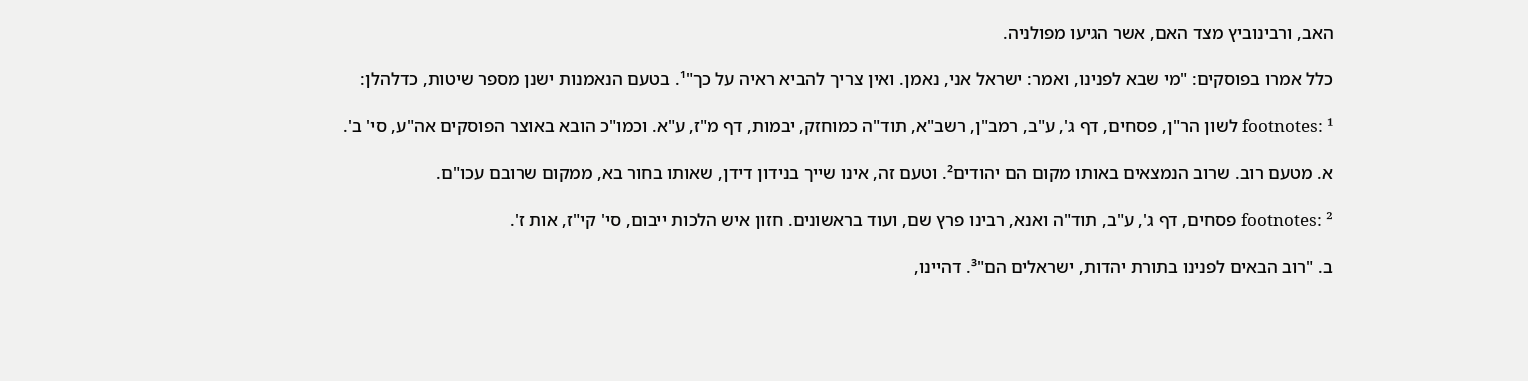האב, ורבינוביץ מצד האם, אשר הגיעו מפולניה.

כלל אמרו בפוסקים: "מי שבא לפנינו, ואמר: ישראל אני, נאמן. ואין צריך להביא ראיה על כך"¹. בטעם הנאמנות ישנן מספר שיטות, כדלהלן:

footnotes: ¹ לשון הר"ן, פסחים, דף ג', ע"ב, רמב"ן, רשב"א, תוד"ה כמוחזק, יבמות, דף מ"ז, ע"א. וכמו"כ הובא באוצר הפוסקים אה"ע, סי' ב'.

א. מטעם רוב. שרוב הנמצאים באותו מקום הם יהודים². וטעם זה, אינו שייך בנידון דידן, שאותו בחור בא, ממקום שרובם עכו"ם.

footnotes: ² פסחים, דף ג', ע"ב, תוד"ה ואנא, רבינו פרץ שם, ועוד בראשונים. חזון איש הלכות ייבום, סי' קי"ז, אות ז'.

ב. "רוב הבאים לפנינו בתורת יהדות, ישראלים הם"³. דהיינו,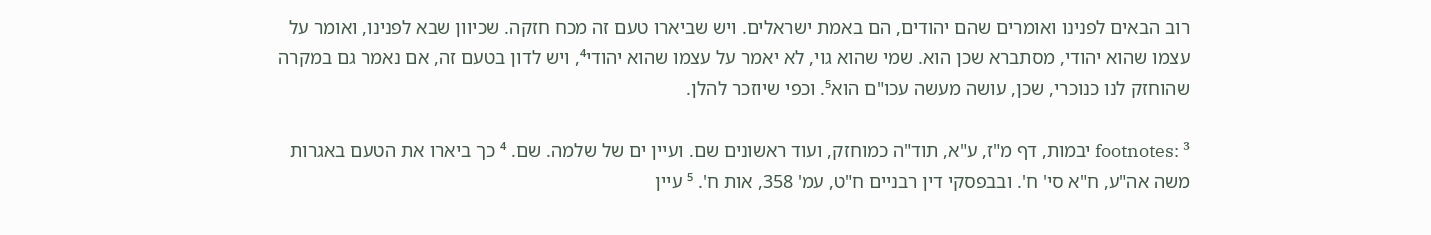רוב הבאים לפנינו ואומרים שהם יהודים, הם באמת ישראלים. ויש שביארו טעם זה מכח חזקה. שכיוון שבא לפנינו, ואומר על עצמו שהוא יהודי, מסתברא שכן הוא. שמי שהוא גוי, לא יאמר על עצמו שהוא יהודי⁴, ויש לדון בטעם זה, אם נאמר גם במקרה שהוחזק לנו כנוכרי, שכן, עושה מעשה עכו"ם הוא⁵. וכפי שיוזכר להלן.

footnotes: ³ יבמות, דף מ"ז, ע"א, תוד"ה כמוחזק, ועוד ראשונים שם. ועיין ים של שלמה. שם. ⁴ כך ביארו את הטעם באגרות משה אה"ע, ח"א סי' ח'. ובבפסקי דין רבניים ח"ט, עמ' 358, אות ח'. ⁵ עיין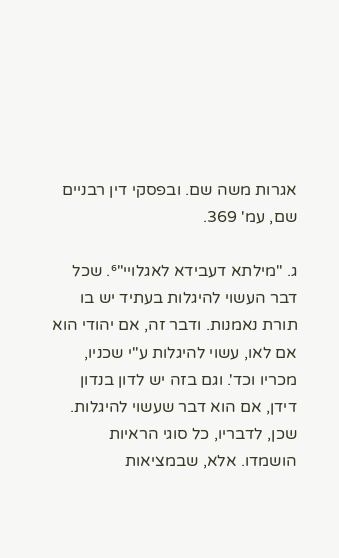אגרות משה שם. ובפסקי דין רבניים שם, עמ' 369.

ג. "מילתא דעבידא לאגלויי"⁶. שכל דבר העשוי להיגלות בעתיד יש בו תורת נאמנות. ודבר זה, אם יהודי הוא אם לאו, עשוי להיגלות ע"י שכניו, מכריו וכד'. וגם בזה יש לדון בנדון דידן, אם הוא דבר שעשוי להיגלות. שכן, לדבריו, כל סוגי הראיות הושמדו. אלא, שבמציאות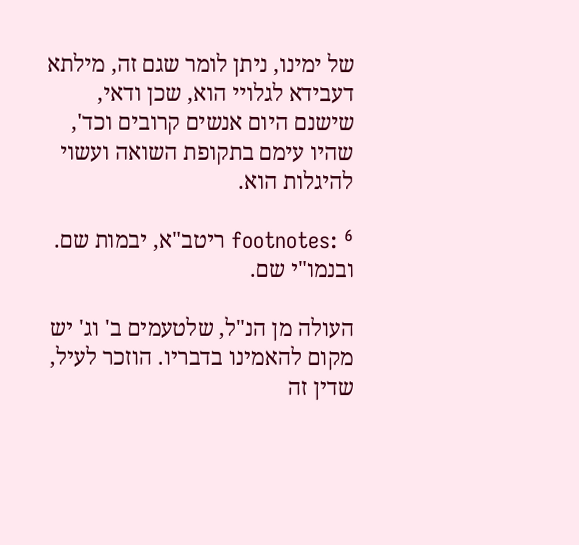של ימינו, ניתן לומר שגם זה, מילתא דעבידא לגלויי הוא, שכן ודאי, שישנם היום אנשים קרובים וכד', שהיו עימם בתקופת השואה ועשוי להיגלות הוא.

footnotes: ⁶ ריטב"א, יבמות שם. ובנמו"י שם.

העולה מן הנ"ל, שלטעמים ב' וג' יש מקום להאמינו בדבריו. הוזכר לעיל, שדין זה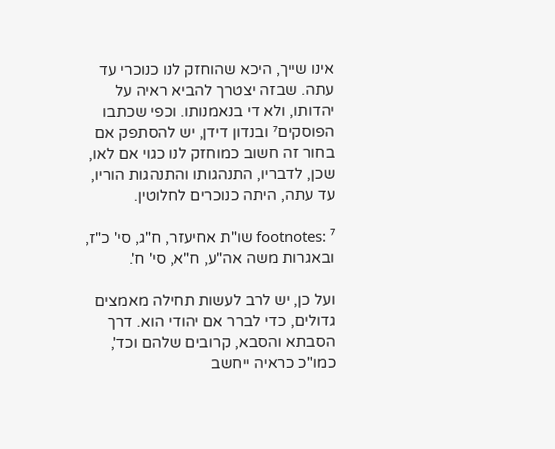אינו שייך, היכא שהוחזק לנו כנוכרי עד עתה. שבזה יצטרך להביא ראיה על יהדותו, ולא די בנאמנותו. וכפי שכתבו הפוסקים⁷ ובנדון דידן, יש להסתפק אם בחור זה חשוב כמוחזק לנו כגוי אם לאו, שכן, לדבריו, התנהגותו והתנהגות הוריו, עד עתה, היתה כנוכרים לחלוטין.

footnotes: ⁷ שו"ת אחיעזר, ח"ג, סי' כ"ז, ובאגרות משה אה"ע, ח"א, סי' ח'.

ועל כן, יש לרב לעשות תחילה מאמצים גדולים, כדי לברר אם יהודי הוא. דרך הסבתא והסבא, קרובים שלהם וכד', כמו"כ כראיה ייחשב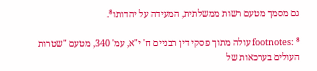גם מסמך מטעם רשות ממשלתית, המעידה על יהדותו⁸.

footnotes: ⁸ עולה מתוך פסקי דין רבניים ח' י"א, עמ' 340, מטעם "שטרות העולים בערכאות של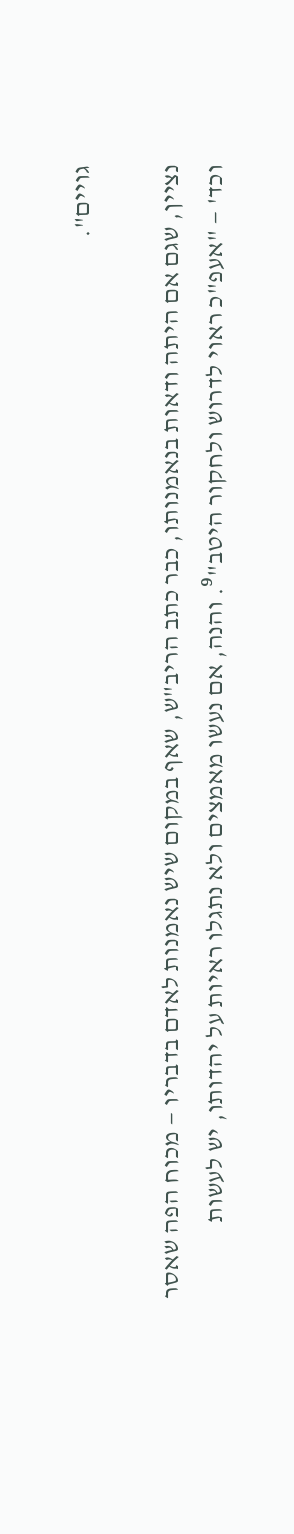גויים".

נציין, שגם אם היתה ודאות בנאמנותו, כבר כתב הריב"ש, שאף במקום שיש נאמנות לאדם בדבריו — מכוח הפה שאסר וכד' — "אעפ"כ ראוי לדרוש ולחקור היטב"⁹. והנה, אם נעשו מאמצים ולא נתגלו ראיות על יהדותו, יש לעשות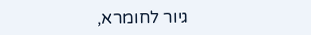גיור לחומרא,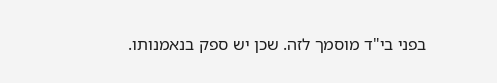בפני בי"ד מוסמך לזה. שכן יש ספק בנאמנותו.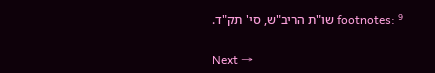footnotes: ⁹ שו"ת הריב"ש, סי' תק"ד.

Next →